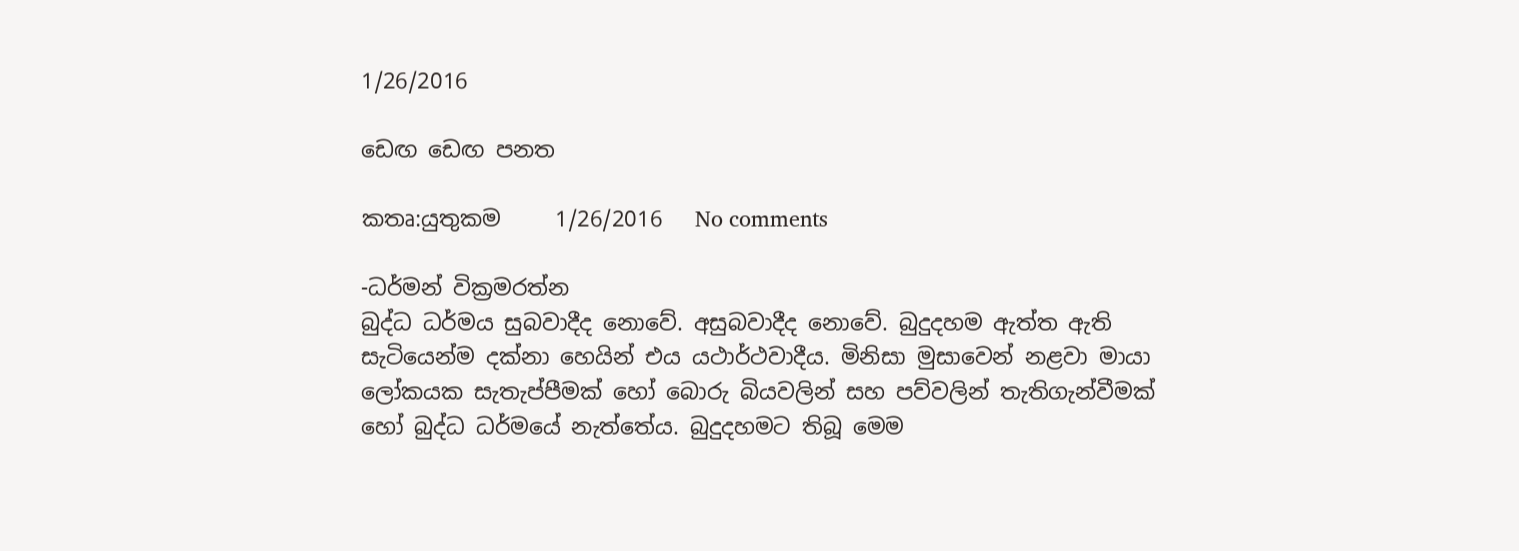1/26/2016

ඩෙඟ ඩෙඟ පනත

කතෘ:යුතුකම     1/26/2016   No comments

-ධර්මන් වික්‍රමරත්න
බුද්ධ ධර්මය සුබවාදීද නොවේ. අසුබවාදීද නොවේ. බුදුදහම ඇත්ත ඇති සැටියෙන්ම දක්නා හෙයින් එය යථාර්ථවාදීය. මිනිසා මුසාවෙන් නළවා මායා ලෝකයක සැතැප්පීමක් හෝ බොරු බියවලින් සහ පව්වලින් තැතිගැන්වීමක් හෝ බුද්ධ ධර්මයේ නැත්තේය. බුදුදහමට තිබූ මෙම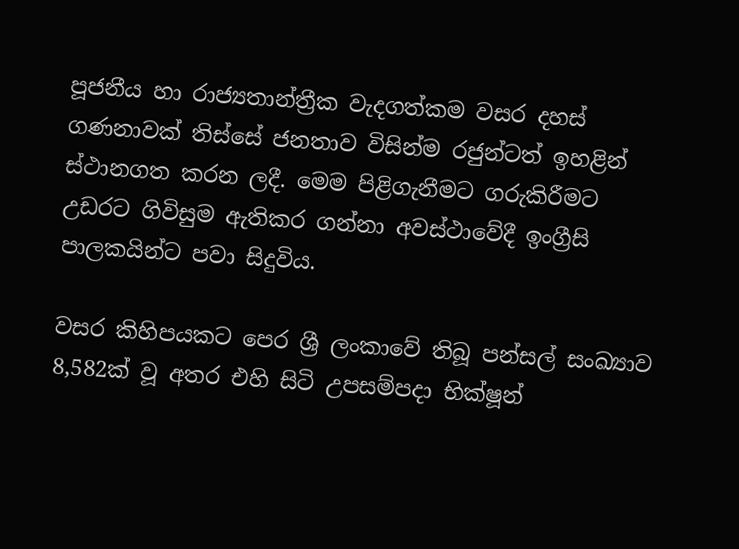පූජනීය හා රාජ්‍යතාන්ත්‍රීක වැදගත්කම වසර දහස්‌ ගණනාවක්‌ තිස්‌සේ ජනතාව විසින්ම රජුන්ටත් ඉහළින් ස්‌ථානගත කරන ලදී. මෙම පිළිගැනීමට ගරුකිරීමට උඩරට ගිවිසුම ඇතිකර ගන්නා අවස්‌ථාවේදී ඉංග්‍රීසි පාලකයින්ට පවා සිදුවිය.

වසර කිහිපයකට පෙර ශ්‍රී ලංකාවේ තිබූ පන්සල් සංඛ්‍යාව 8,582ක් වූ අතර එහි සිටි උපසම්පදා භික්ෂූන්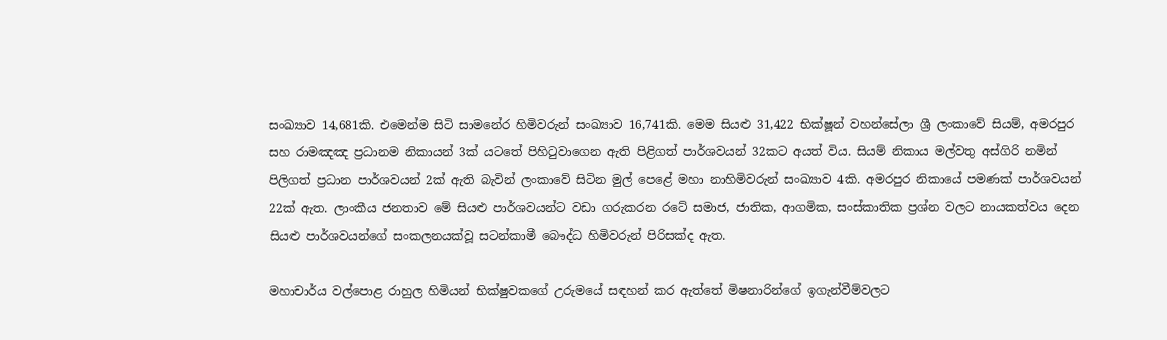සංඛ්‍යාව 14,681කි. එමෙන්ම සිටි සාමනේර හිමිවරුන් සංඛ්‍යාව 16,741කි. මෙම සියළු 31,422 භික්ෂූන් වහන්සේලා ශ්‍රී ලංකාවේ සියම්, අමරපුර සහ රාමඤඤ ප්‍රධානම නිකායන් 3ක් යටතේ පිහිටුවාගෙන ඇති පිළිගත් පාර්ශවයන් 32කට අයත් විය. සියම් නිකාය මල්වතු අස්ගිරි නමින් පිලිගත් ප්‍රධාන පාර්ශවයන් 2ක් ඇති බැවින් ලංකාවේ සිටින මුල් පෙළේ මහා නාහිමිවරුන් සංඛ්‍යාව 4කි. අමරපුර නිකායේ පමණක් පාර්ශවයන් 22ක් ඇත. ලාංකීය ජනතාව මේ සියළු පාර්ශවයන්ට වඩා ගරුකරන රටේ සමාජ, ජාතික, ආගමික, සංස්කාතික ප්‍රශ්න වලට නායකත්වය දෙන සියළු පාර්ශවයන්ගේ සංකලනයක්වූ සටන්කාමී බෞද්ධ හිමිවරුන් පිරිසක්ද ඇත.

මහාචාර්ය වල්පොළ රාහුල හිමියන් භික්ෂුවකගේ උරුමයේ සඳහන් කර ඇත්තේ මිෂනාරින්ගේ ඉගැන්වීම්වලට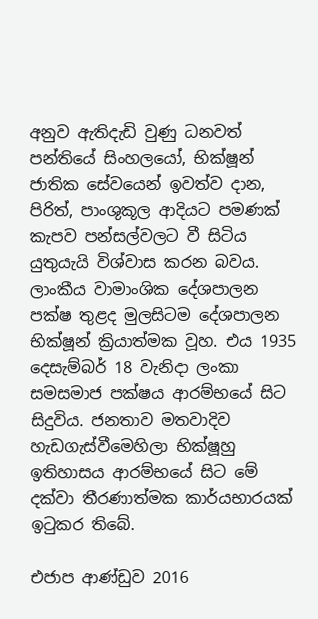අනුව ඇතිදැඩි වුණු ධනවත් පන්තියේ සිංහලයෝ, භික්ෂූන් ජාතික සේවයෙන් ඉවත්ව දාන, පිරිත්, පාංශුකූල ආදියට පමණක් කැපව පන්සල්වලට වී සිටිය යුතුයැයි විශ්වාස කරන බවය. ලාංකීය වාමාංශික දේශපාලන පක්ෂ තුළද මුලසිටම දේශපාලන භික්ෂූන් ක්‍රියාත්මක වූහ. එය 1935 දෙසැම්බර් 18 වැනිදා ලංකා සමසමාජ පක්ෂය ආරම්භයේ සිට සිදුවිය. ජනතාව මතවාදිව හැඩගැස්වීමෙහිලා භික්ෂූහු ඉතිහාසය ආරම්භයේ සිට මේ දක්වා තීරණාත්මක කාර්යභාරයක් ඉටුකර තිබේ.

එජාප ආණ්ඩුව 2016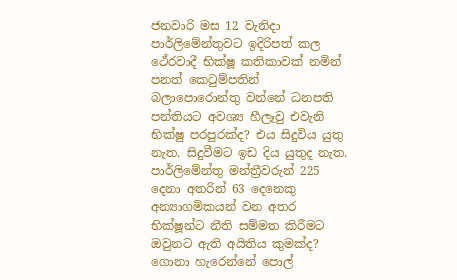ජනවාරි මස 12 වැනිදා පාර්ලිමේන්තුවට ඉදිරිපත් කල ථේරවාදී භික්ෂූ කතිකාවක් නමින් පනත් කෙටුම්පතින් බලාපොරොන්තු වන්නේ ධනපති පන්තියට අවශ්‍ය හීලෑවු එවැනි භික්ෂු පරපුරක්ද? එය සිදුවිය යුතු නැත. සිදුවීමට ඉඩ දිය යුතුද නැත. පාර්ලිමේන්තු මන්ත්‍රීවරුන් 225 දෙනා අතරින් 63 දෙනෙකු අන්‍යාගමිකයන් වන අතර භික්ෂූන්ට නීති සම්මත කිරීමට ඔවුනට ඇති අයිතිය කුමක්ද? ගොනා හැරෙන්නේ පොල්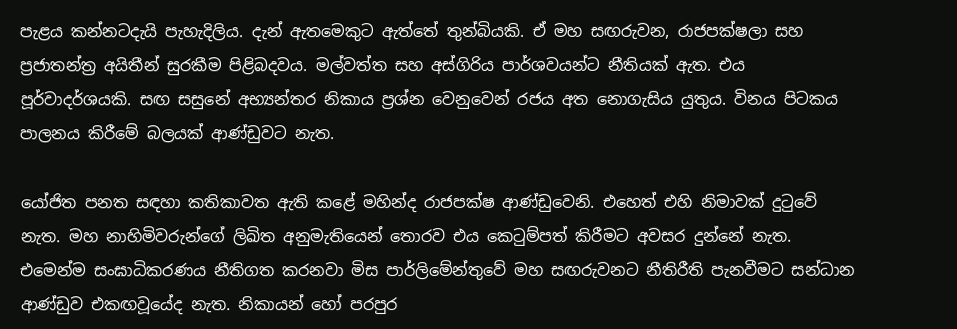පැළය කන්නටදැයි පැහැදිලිය. දැන් ඇතමෙකුට ඇත්තේ තුන්බියකි. ඒ මහ සඟරුවන, රාජපක්ෂලා සහ ප්‍රජාතන්ත්‍ර අයිතීන් සුරකීම පිළිබදවය. මල්වත්ත සහ අස්ගිරිය පාර්ශවයන්ට නීතියක් ඇත. එය පූර්වාදර්ශයකි. සඟ සසුනේ අභ්‍යන්තර නිකාය ප්‍රශ්න වෙනුවෙන් රජය අත නොගැසිය යුතුය. විනය පිටකය පාලනය කිරීමේ බලයක් ආණ්ඩුවට නැත.

යෝජිත පනත සඳහා කතිකාවත ඇති කළේ මහින්ද රාජපක්ෂ ආණ්ඩුවෙනි. එහෙත් එහි නිමාවක් දුටුවේ නැත. මහ නාහිමිවරුන්ගේ ලිඛිත අනුමැතියෙන් තොරව එය කෙටුම්පත් කිරීමට අවසර දුන්නේ නැත. එමෙන්ම සංඝාධිකරණය නීතිගත කරනවා මිස පාර්ලිමේන්තුවේ මහ සඟරුවනට නීතිරීති පැනවීමට සන්ධාන ආණ්ඩුව එකඟවූයේද නැත. නිකායන් හෝ පරපුර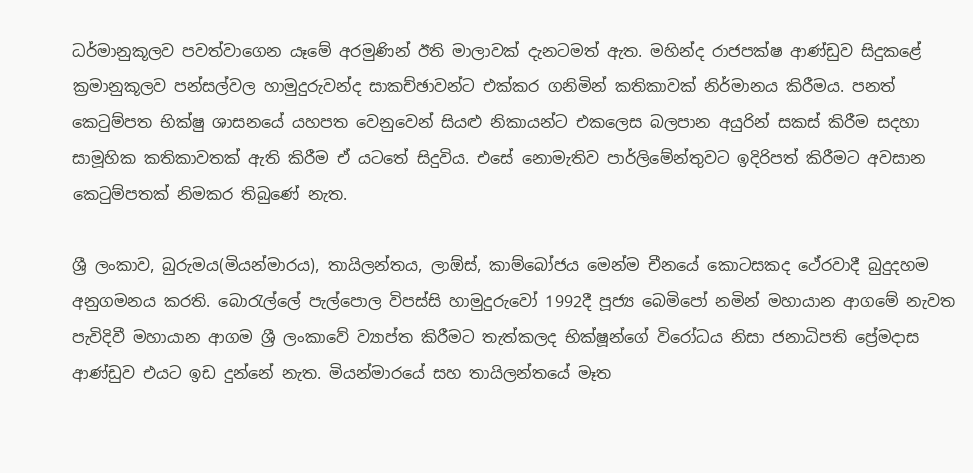ධර්මානුකූලව පවත්වා‍ගෙන යෑමේ අරමුණින් ඊති මාලාවක් දැනටමත් ඇත. මහින්ද රාජපක්ෂ ආණ්ඩුව සිදුකළේ ක්‍රමානුකූලව පන්සල්වල හාමුදුරුවන්ද සාකච්ඡාවන්ට එක්කර ගනිමින් කතිකාවක් නිර්මානය කිරීමය. පනත් කෙටුම්පත භික්ෂු ශාසනයේ යහපත වෙනුවෙන් සියළු නිකායන්ට එකලෙස බලපාන අයුරින් සකස් කිරීම සදහා සාමූහික කතිකාවතක් ඇති කිරීම ඒ යටතේ සිදුවිය. එසේ නොමැතිව පාර්ලිමේන්තුවට ඉදිරිපත් කිරීමට අවසාන කෙටුම්පතක් නිමකර තිබුණේ නැත.

ශ්‍රී ලංකාව, බුරුමය(මියන්මාරය), තායිලන්තය, ලාඕස්, කාම්බෝජය මෙන්ම චීනයේ කොටසකද ථේරවාදී බුදුදහම අනුගමනය කරති. බොරැල්ලේ පැල්පොල විපස්සි හාමුදුරුවෝ 1992දී පූජ්‍ය බෙමිපෝ නමින් මහායාන ආගමේ නැවත පැවිදිවී මහායාන ආගම ශ්‍රී ලංකාවේ ව්‍යාප්ත කිරීමට තැත්කලද භික්ෂූන්ගේ විරෝධය නිසා ජනාධිපති ප්‍රේමදාස ආණ්ඩුව එයට ඉඩ දුන්නේ නැත. මියන්මාරයේ සහ තායිලන්තයේ මෑත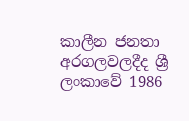කාලීන ජනතා අරගලවලදීද ශ්‍රී ලංකාවේ 1986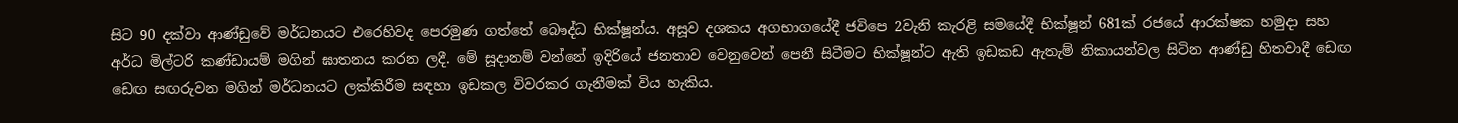සිට 90 දක්වා ආණ්ඩුවේ මර්ධනයට එරෙහිවද පෙරමුණ ගත්තේ බෞද්ධ භික්ෂූන්ය. අසූව දශකය අගභාගයේදී ජවිපෙ 2වැනි කැරළි සමයේදී භික්ෂූන් 681ක් රජයේ ආරක්ෂක හමුදා සහ අර්ධ මිල්ටරි කණ්ඩායම් මගින් ඝාතනය කරන ලදී. මේ සූදානම් වන්නේ ඉදිරියේ ජනතාව වෙනුවෙන් පෙනී සිටීමට භික්ෂූන්ට ඇති ඉඩකඩ ඇතැම් නිකායන්වල සිටින ආණ්ඩු හිතවාදී ඩෙඟ ඩෙඟ සඟරුවන මගින් මර්ධනයට ලක්කිරීම සඳහා ඉඩකල විවරකර ගැනීමක් විය හැකිය.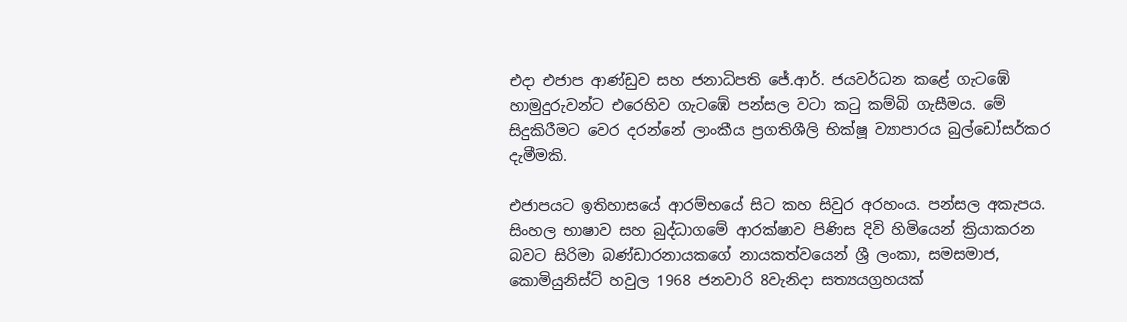එදා එජාප ආණ්ඩුව සහ ජනාධිපති ජේ.ආර්. ජයවර්ධන කළේ ගැටඹේ හාමුදුරුවන්ට එරෙහිව ගැටඹේ පන්සල වටා කටු කම්බි ගැසීමය. මේ සිදුකිරීමට වෙර දරන්නේ ලාංකීය ප්‍රගතිශීලි භික්ෂූ ව්‍යාපාරය බුල්ඩෝසර්කර දැමීමකි.

එජාපයට ඉතිහාසයේ ආරම්භයේ සිට කහ සිවුර අරහංය. පන්සල අකැපය. සිංහල භාෂාව සහ බුද්ධාගමේ ආරක්ෂාව පිණිස දිවි හිමියෙන් ක්‍රියාකරන බවට සිරිමා බණ්ඩාරනායකගේ නායකත්වයෙන් ශ්‍රී ලංකා, සමසමාජ, කොමියුනිස්ට් හවුල 1968 ජනවාරි 8වැනිදා සත්‍යයග්‍රහයක්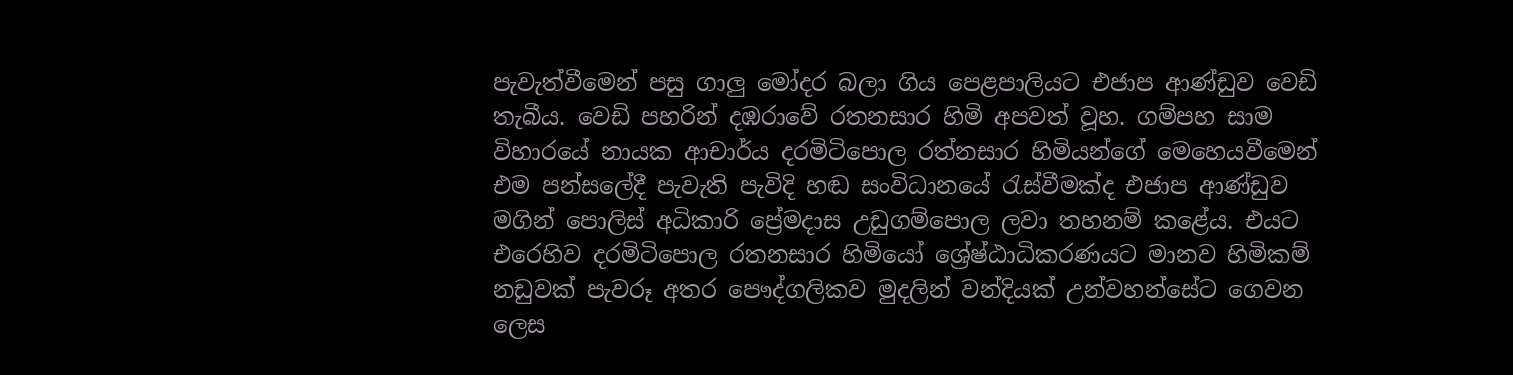පැවැත්වීමෙන් පසු ගාලු මෝදර බලා ගිය පෙළපාලියට එජාප ආණ්ඩුව වෙඩි තැබීය. වෙඩි පහරින් දඹරාවේ රතනසාර හිමි අපවත් වූහ. ගම්පහ සාම විහාරයේ නායක ආචාර්ය දරමිටිපොල රත්නසාර හිමියන්ගේ මෙහෙයවීමෙන් එම පන්සලේදී පැවැති පැවිදි හඬ සංවිධානයේ රැස්වීමක්ද එජාප ආණ්ඩුව මගින් පොලිස් අධිකාරි ප්‍රේමදාස උඩුගම්පොල ලවා තහනම් කළේය. එයට එරෙහිව දරමිටිපොල රතනසාර හිමියෝ ශ්‍රේෂ්ඨාධිකරණයට මානව හිමිකම් නඩුවක් පැවරූ අතර පෞද්ගලිකව මුදලින් වන්දියක් උන්වහන්සේට ගෙවන ලෙස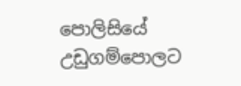පොලිසියේ උඩුගම්පොලට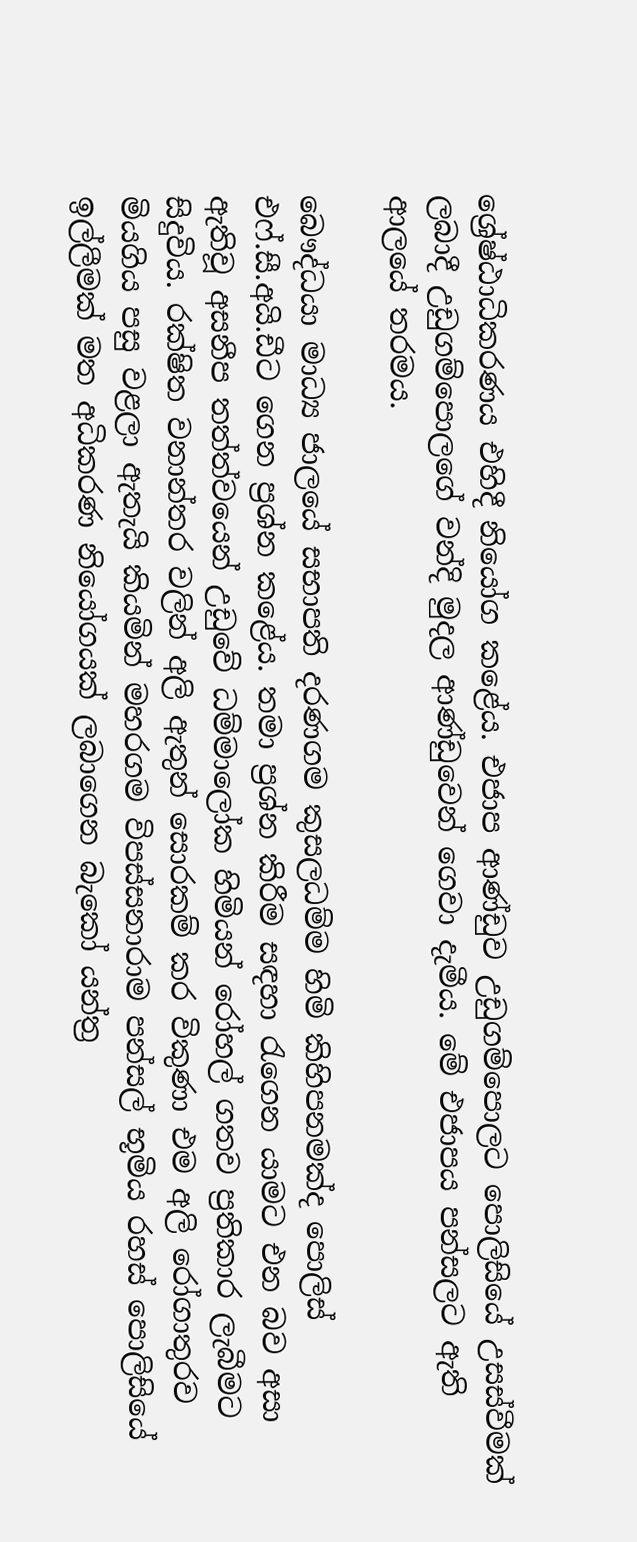ශ්‍රේෂ්ඨාධිකරණය එහිදී නියෝග කළේය. එජාප ආණ්ඩුව උඩුගම්පොලට පොලිසියේ උසස්වීමක් ලබාදී උඩුගම්පොලගේ වන්දි මුදල ආණ්ඩුවෙන් ගෙවා දැමීය. මේ එජාපය පන්සලට ඇති ආලයේ තරමය.

බෞද්ධයා මාධ්‍ය ජාලයේ සභාපති දරණගම කුසලධම්ම හිමි කිහිපනමක්ද පොලිස් එ‍‍‍ෆ්.සී.අයි.ඩීට ගෙන ප්‍රශ්න කළේය. තමා ප්‍රශ්න කිරීම සඳහා රැගෙන යාමට එන බව අසා ඇතිවූ අසනීප තත්ත්වයෙන් උඩුවේ ධම්මාලෝක හිමියන් රෝහල් ගතව ප්‍රතිකාර ලැබීමට සිදුවිය. රක්ෂිත වනාන්තර වලින් අලි ඇතුන් සොරකම් කර විකුණා එම අලි රෝගාතුරව මියගිය පසු වළලා ඇතැයි කියමින් මහරගම විපස්සනාරාම පන්සල් භූමිය රහස් පොලිසියේ ඉල්ලීමක් මත අධිකරණ නියෝගයක් ලබාගෙන බැකෝ යන්ත්‍ර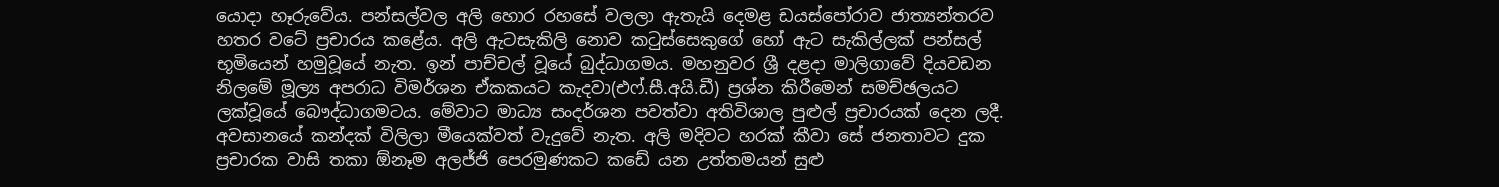යොදා හෑරුවේය. පන්සල්වල අලි හොර රහ‍සේ වලලා ඇතැයි දෙමළ ඩයස්පෝරාව ජාත්‍යන්තරව හතර වටේ ප්‍රචාරය කළේය. අලි ඇටසැකිලි නොව කටුස්සෙකුගේ හෝ ඇට සැකිල්ලක් පන්සල් භූමියෙන් හමුවූයේ නැත. ඉන් පාච්චල් වූ‍යේ බුද්ධාගමය. මහනුවර ශ්‍රී දළදා මාලිගාවේ දියවඩන නිලමේ මූල්‍ය අපරාධ විමර්ශන ඒකකයට කැදවා(එෆ්.සී.අයි.ඩී) ප්‍රශ්න කිරීමෙන් සමච්ඡලයට ලක්වූයේ බෞද්ධාගමටය. මේවාට මාධ්‍ය සංදර්ශන පවත්වා අතිවිශාල පුළුල් ප්‍රචාරයක් දෙන ලදී. අවසානයේ කන්දක් විලිලා මීයෙක්වත් වැදුවේ නැත. අලි මදිවට හරක් කීවා සේ ජනතාවට දුක ප්‍රචාරක වාසි තකා ඕනෑම අලජ්ජි පෙරමුණකට කඩේ යන උත්තමයන් සුළු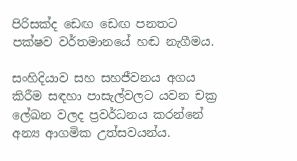පිරිසක්ද ඩෙඟ ‍ඩෙඟ පනතට පක්ෂව වර්තමානයේ හඬ නැගීමය.

සංහිදියාව සහ සහජීවනය අගය කිරීම සඳහා පාසැල්වලට යවන චක්‍ර ලේඛන වලද ප්‍රවර්ධනය කරන්‍නේ අන්‍ය ආගමික උත්සවයන්ය.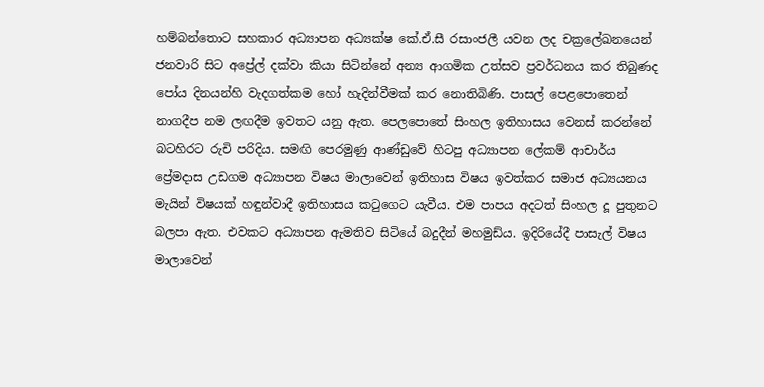හම්බන්තොට සහකාර අධ්‍යාපන අධ්‍යක්ෂ කේ.ඒ.සී රසාංජලී යවන ලද චක්‍රලේඛනයෙන් ජනවාරි සිට අප්‍රේල් දක්වා කියා සිටින්නේ අන්‍ය ආගමික උත්සව ප්‍රවර්ධනය කර තිබුණද පෝය දිනයන්හි වැදගත්කම හෝ හැදින්වීමක් කර නොතිබිණි. පාසල් පෙළපොතෙන් නාගදීප නම ලඟදීම ඉවතට යනු ඇත. පෙලපොතේ සිංහල ඉතිහාසය වෙනස් කරන්නේ බටහිරට රුචි පරිදිය. සමඟි පෙරමුණු ආණ්ඩුවේ හිටපු අධ්‍යාපන ලේකම් ආචාර්ය ප්‍රේමදාස උඩගම අධ්‍යාපන විෂය මාලාවෙන් ඉතිහාස විෂය ඉවත්කර සමාජ අධ්‍යයනය මැයින් විෂයක් හඳුන්වාදී ඉතිහාසය කටුගෙට යැවීය. එම පාපය අදටත් සිංහල දූ පුතුනට බලපා ඇත. එවකට අධ්‍යාපන ඇමතිව සිටියේ බදුදීන් මහමුඩ්ය. ඉදිරියේදී පාසැල් විෂය මාලාවෙන්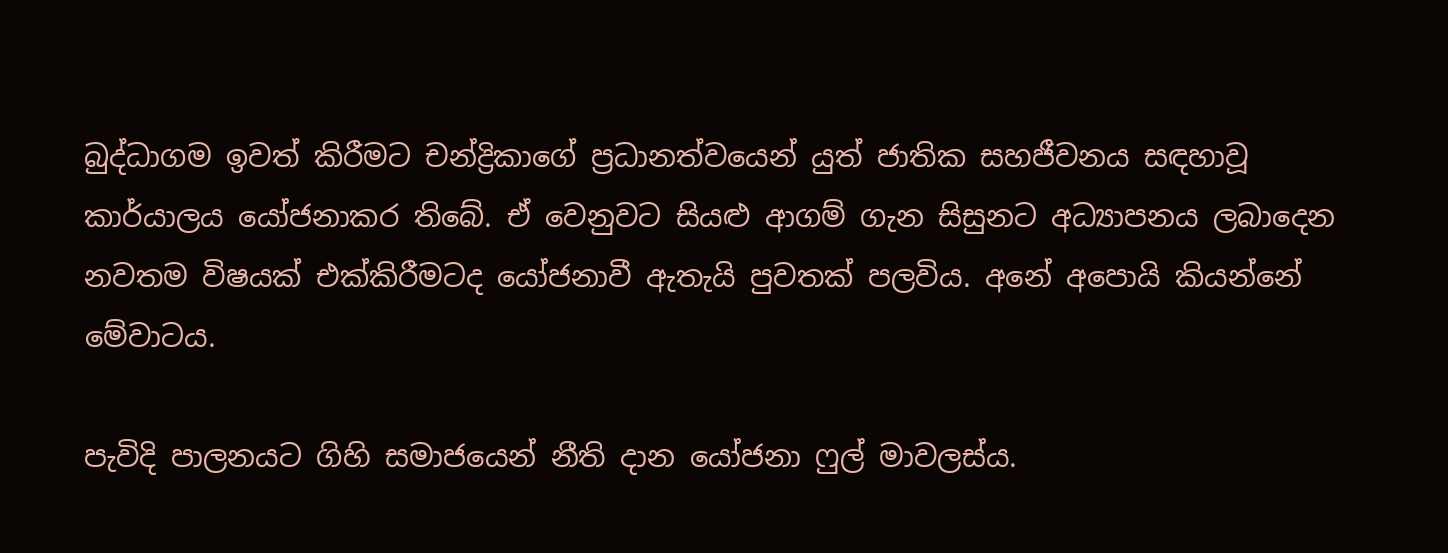බුද්ධාගම ඉවත් කිරීමට චන්ද්‍රිකාගේ ප්‍රධානත්වයෙන් යුත් ජාතික සහජීවනය සඳහාවූ කාර්යාලය යෝජනාකර තිබේ. ඒ වෙනුවට සියළු ආගම් ගැන සිසුනට අධ්‍යාපනය ලබාදෙන නවතම විෂයක් එක්කිරීමටද යෝජනාවී ඇතැයි පුවතක් පලවිය. අනේ අපොයි කියන්නේ මේවාටය.

පැවිදි පාලනයට ගිහි සමාජයෙන් නීති දාන යෝජනා ෆුල් මාවලස්ය.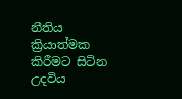නීතිය ක්‍රියාත්මක කිරීමට සිටින උදවිය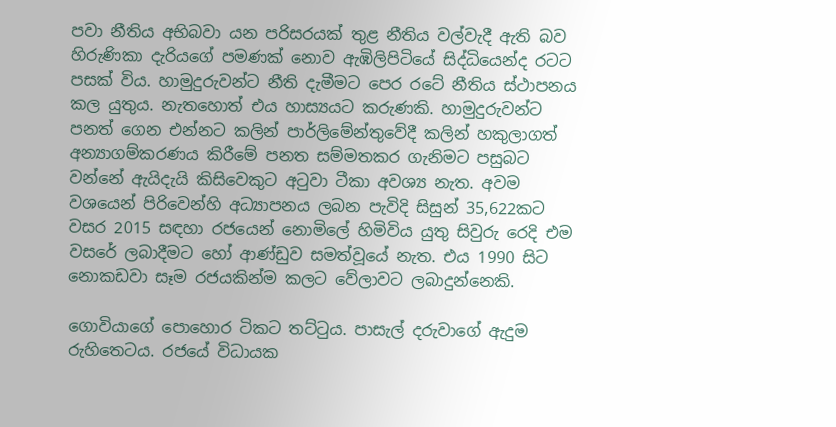පවා නීතිය අභිබවා යන පරිසරයක් තුළ නීතිය වල්වැදී ඇති බව හිරුණිකා දැරියගේ පමණක් නොව ඇඹිලිපිටියේ සිද්ධියෙන්ද රටට පසක් විය. හාමුදුරුවන්ට නීති දැමීමට පෙර රටේ නීතිය ස්ථාපනය කල යුතුය. නැතහොත් එය හාස්‍යයට කරුණකි. හාමුදුරුවන්ට පනත් ගෙන එන්නට කලින් පාර්ලිමේන්තුවේදී කලින් හකුලාගත් අන්‍යාගම්කරණය කිරීමේ පනත සම්මතකර ගැනිමට පසුබට වන්නේ ඇයිදැයි කිසිවෙකුට අටුවා ටීකා අවශ්‍ය නැත. අවම වශයෙන් පිරිවෙන්හි අධ්‍යාපනය ලබන පැවිදි සිසුන් 35,622කට වසර 2015 සඳහා රජයෙන් නොමිලේ හිමිවිය යුතු සිවුරු රෙදි එම වසරේ ලබාදීමට හෝ ආණ්ඩුව සමත්වූයේ නැත. එය 1990 සිට නොකඩවා සෑම රජයකින්ම කලට වේලාවට ලබාදුන්නෙකි.

ගොවියාගේ පොහොර ටිකට තට්ටුය. පාසැල් දරුවාගේ ඇදුම රුහිතෙටය. රජයේ විධායක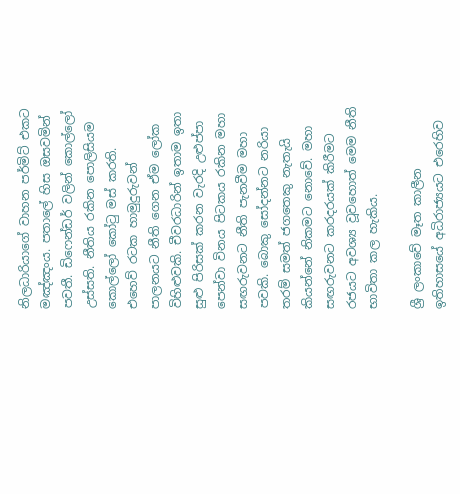නිලධාරියාගේ වාහන පර්මිට් එකට මඤ්ඤංය. පතා‍ලේ හිස ඔසවමින් පවතී. ඩිෆෙන්ඩර් වලින් කොල්ලෝ උස්සති. නීතිය රකින පොලිසියම කොල්ලෝ කෝටු මස් කරති. එහෙව් රටක හාමුදුරුවන් පාලනයට නීති ගෙන ඒම ලෝක විහිළුවකි. චීවරධාරින් ඉතාම ඉතා සුළු පිරිසක් කරන වැරදි උළුප්පා පෙන්වා විනය පිටකය රකින මහා සඟරුවනට නීති පැනවීම මහා පවකි. බොකු සෝදන්නට නරියා තරම් සමත් ජගතෙකු නැතැයි කියන්නේ නිකමට නොවේ. මහා සඟරුවනට කරදරයක් කිරීමට රජයට අවශ්‍ය වූවහොත් මෙම නීති භාවිතා කල හැකිය.

ශ්‍රී ලංකාවේ මෑත කාලීන ඉතිහාසයේ අධිරාජ්‍යයට එරෙහිව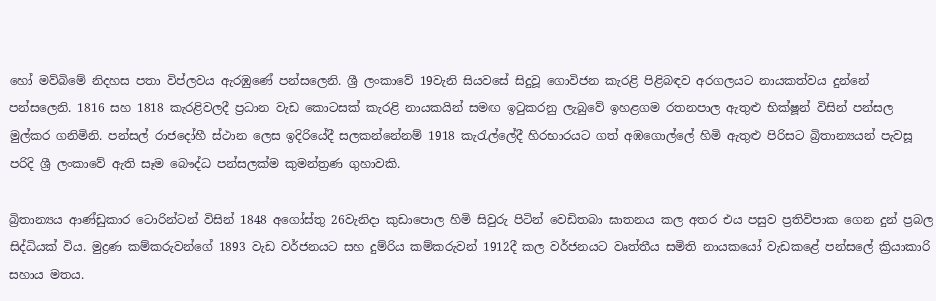හෝ මව්බිමේ නිදහස පතා විප්ලවය ඇරඹුණේ පන්සලෙනි. ශ්‍රී ලංකාවේ 19වැනි සියවසේ සිදුවූ ගොවිජන කැරළි පිළිබඳව අරගලයට නායකත්වය දුන්නේ පන්සලෙනි. 1816 සහ 1818 කැරළිවලදී ප්‍රධාන වැඩ කොටසක් කැරළි නායකයින් සමඟ ඉටුකරනු ලැබුවේ ඉහළගම රතනපාල ඇතුළු භික්ෂූන් විසින් පන්සල මුල්කර ගනිමිනි. පන්සල් රාජදෝහී ස්ථාන ලෙස ඉදිරියේදී සලකන්නේනම් 1918 කැරැල්ලේදී හිරභාරයට ගත් අඹගොල්ලේ හිමි ඇතුළු පිරිසට බ්‍රිතාන්‍යයන් පැවසූ පරිදි ශ්‍රී ලංකාවේ ඇති සෑම බෞද්ධ පන්සලක්ම කුමන්ත්‍රණ ගුහාවකි.

බ්‍රිතාන්‍යය ආණ්ඩුකාර ටොරින්ටන් විසින් 1848 අගෝස්තු 26වැනිදා කුඩාපොල හිමි සිවුරු පිටින් වෙඩිතබා ඝාතනය කල අතර එය පසුව ප්‍රතිවිපාක ගෙන දුන් ප්‍රබල සිද්ධියක් විය. මුද්‍රණ කම්කරුවන්ගේ 1893 වැඩ වර්ජනයට සහ දුම්රිය කම්කරුවන් 1912දී කල වර්ජනයට වෘත්තීය සමිති නායකයෝ වැඩකළේ පන්සලේ ක්‍රියාකාරි සහාය මතය.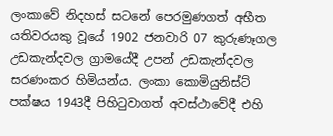ලංකාවේ නිදහස් සටනේ පෙරමුණගත් අභීත යතිවරයකු වූයේ 1902 ජනවාරි 07 කුරුණෑගල උඩකැන්දවල ග්‍රාමයේදී උපන් උඩකැන්දවල සරණංකර හිමියන්ය. ලංකා කොමියුනිස්ට් පක්ෂය 1943දී පිහිටුවාගත් අවස්ථාවේදී එහි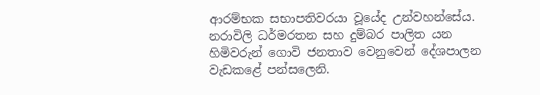ආරම්භක සභාපතිවරයා වූයේද උන්වහන්සේය. නරාවිලි ධර්මරතන සහ දුම්බර පාලිත යන හිමිවරුන් ගොවි ජනතාව වෙනුවෙන් දේශපාලන වැඩකළේ පන්සලෙනි.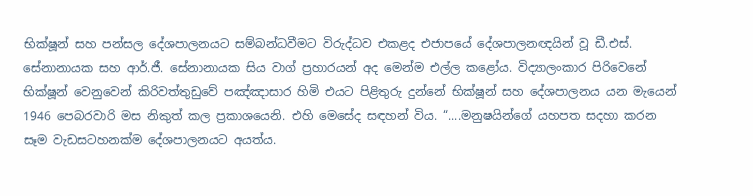භික්ෂූන් සහ පන්සල දේශපාලනයට සම්බන්ධවීමට විරුද්ධව එකළද එජාපයේ දේශපාලනඥයින් වූ ඩී.එස්. සේනානායක සහ ආර්.ජී. සේනානායක සිය වාග් ප්‍රහාරයන් අද මෙන්ම එල්ල කළෝය. විද්‍යාලංකාර පිරිවෙනේ භික්ෂූන් වෙනුවෙන් කිරිවත්තුඩුවේ පඤ්ඤාසාර හිමි එයට පිළිතුරු දුන්නේ භික්ෂූන් සහ දේශපාලනය යන මැයෙන් 1946 පෙබරවාරි මස නිකුත් කල ප්‍රකාශයෙනි. එහි මෙසේද සඳහන් විය. “....මනුෂයින්ගේ යහපත සදහා කරන සෑම වැඩසටහනක්ම දේශපාලනයට අයත්ය.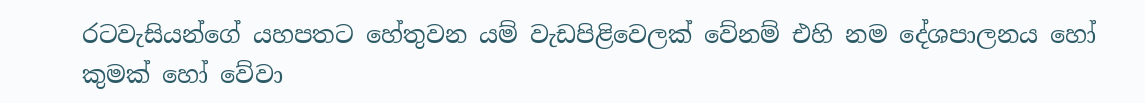රටවැසියන්ගේ යහපතට හේතුවන යම් වැඩපිළිවෙලක් වේනම් එහි නම දේශපාලනය හෝ කුමක් හෝ වේවා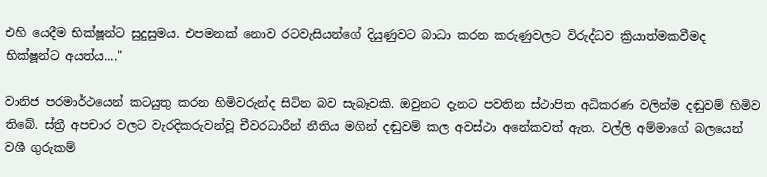එහි යෙදීම භික්ෂූන්ට සුදුසුමය. එපමනක් නොව රටවැසියන්ගේ දියුණුවට බාධා කරන කරුණුවලට විරුද්ධව ක්‍රියාත්මකවීමද භික්ෂූන්ට අයත්ය...."

වානිජ පරමාර්ථයෙන් කටයුතු කරන හිමිවරුන්ද සිටින බව සැබෑවකි. ඔවුනට දැනට පවතින ස්ථාපිත අධිකරණ වලින්ම දඬුවම් හිමිව තිබේ. ස්ත්‍රී අපචාර වලට වැරදිකරුවන්වූ චීවරධාරීන් නීතිය මගින් දඬුවම් කල අවස්ථා අනේකවත් ඇත. වල්ලි අම්මාගේ බලයෙන් වශී ගුරුකම්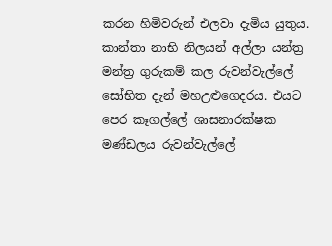කරන හිමිවරුන් එලවා දැමිය යුතුය. කාන්තා නාභි නිලයන් අල්ලා යන්ත්‍ර මන්ත්‍ර ගුරුකම් කල රුවන්වැල්ලේ සෝභිත දැන් මහඋළුගෙදරය. එයට පෙර කෑගල්ලේ ශාසනාරක්ෂක මණ්ඩලය රුවන්වැල්ලේ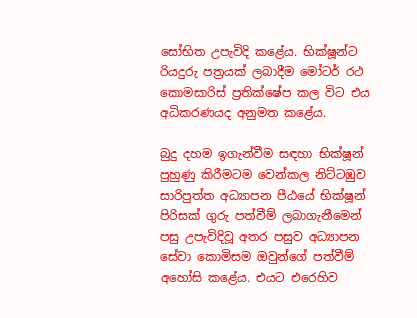සෝභිත උපැවිදි කළේය. භික්ෂූන්ට රියදුරු පත්‍රයක් ලබාදීම මෝටර් රථ කොමසාරිස් ප්‍රතික්ෂේප කල විට එය අධිකරණයද අනුමත කළේය.

බුදු දහම ඉගැන්වීම සඳහා භික්ෂූන් පුහුණු කිරීමටම වෙන්කල නිට්ටඹුව සාරිපුත්ත අධ්‍යාපන පීඨයේ භික්ෂූන් පිරිසක් ගුරු පත්වී‍ම් ලබාගැනීමෙන් පසු උපැවිදිවූ අතර පසුව අධ්‍යාපන සේවා කොමිසම ඔවුන්ගේ පත්වීම් අහෝසි කළේය. එයට එරෙහිව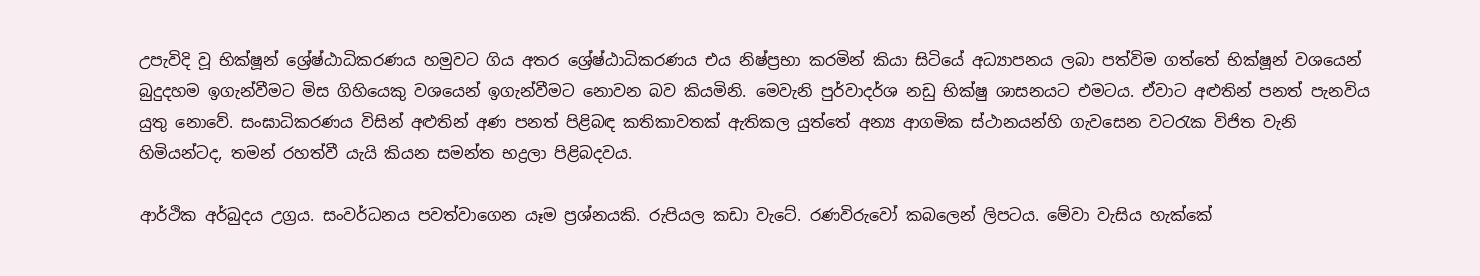උපැවිදි වූ භික්ෂූන් ශ්‍රේෂ්ඨාධිකරණය හමුවට ‍ගිය අතර ශ්‍රේෂ්ඨාධිකරණය එය නිෂ්ප්‍රභා කරමින් කියා සිටියේ අධ්‍යාපනය ලබා පත්විම ගත්තේ භික්ෂූන් වශයෙන් බුදුදහම ඉගැන්වීමට මිස ගිහියෙකු වශයෙන් ඉගැන්වීමට නොවන බව කියමිනි. මෙවැනි පුර්වාදර්ශ නඩු භික්ෂු ශාසනයට එමටය. ඒවාට අළුතින් පනත් පැනවිය යුතු නොවේ. සංඝාධිකරණය විසින් අළුතින් අණ පනත් පිළිබඳ කතිකාවතක් ඇතිකල යුත්තේ අන්‍ය ආගමික ස්ථානයන්හි ගැවසෙන වටරැක විජිත වැනි හිමියන්ටද, තමන් රහත්වී යැයි කියන සමන්ත භද්‍රලා පිළිබදවය.

ආර්ථික අර්බුදය උග්‍රය. සංවර්ධනය පවත්වාගෙන යෑම ප්‍රශ්නයකි. රුපියල කඩා වැටේ. රණවිරුවෝ කබලෙන් ලිපටය. මේවා වැසිය හැක්කේ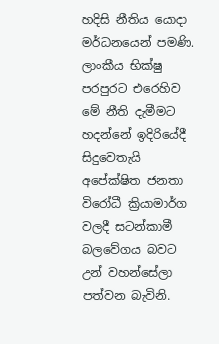හදිසි නීතිය යොදා මර්ධනයෙන් පමණි. ලාංකීය භික්ෂු පරපුරට එරෙහිව මේ නීති දැමීමට හදන්නේ ඉදිරියේදී සිදුවෙතැයි අපේක්ෂිත ජනතා විරෝධී ක්‍රියාමාර්ග වලදී සටන්කාමී බලවේගය බවට උන් වහන්සේලා පත්වන බැවිනි.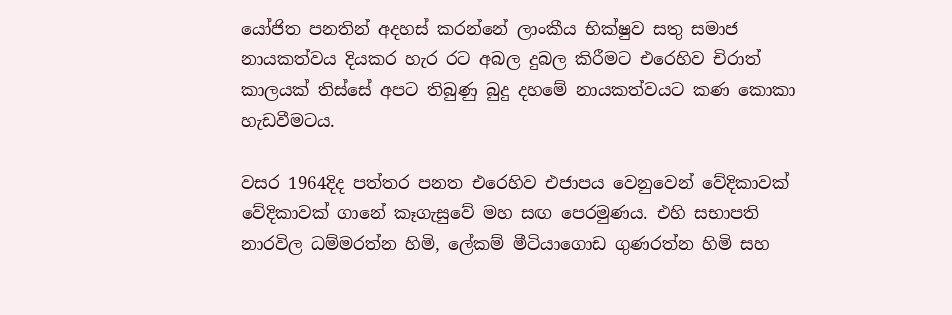යෝජිත පනතින් අදහස් කරන්නේ ලාංකීය භික්ෂුව සතු සමාජ නායකත්වය දියකර හැර රට අබල දුබල කිරීමට එරෙහිව චිරාත් කාලයක් තිස්සේ අපට තිබුණු බුදු දහමේ නායකත්වයට කණ කොකා හැඩවීමටය.

වසර 1964දිද පත්තර පනත එරෙහිව එජාපය වෙනුවෙන් වේදිකාවක් වේදිකාවක් ගානේ කෑගැසුවේ මහ සඟ පෙරමුණය. එහි සභාපති නාරවිල ධම්මරත්න හිමි, ලේකම් මීටියාගොඩ ගුණරත්න හිමි සහ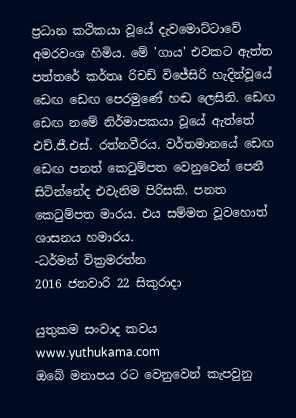ප්‍රධාන කථිකයා වූයේ දැවමොට්ටාවේ අමරවංශ හිමිය. මේ 'ගාය' එවකට ඇත්ත පත්තරේ කර්තෘ රිචඩ් ‍විජේසිරි හැදින්වූයේ ඩෙඟ ඩෙඟ පෙරමුණේ හඬ ලෙසිනි. ඩෙඟ ඩෙඟ නමේ නිර්මාපකයා වූයේ ඇත්තේ එච්.ජී.එස්. රත්නවීරය. වර්තමානයේ ඩෙඟ ඩෙඟ පනත් කෙටුම්පත වෙනුවෙන් පෙනී සිටින්නේද එවැනිම පිරිසකි. පනත කෙටුම්පත මාරය. එය සම්මත වූවහොත් ශාසනය හමාරය.
-ධර්මන් වික්‍රමරත්න
2016 ජනවාරි 22 සිකුරාදා

යුතුකම සංවාද කවය
www.yuthukama.com
ඔබේ මනාපය රට වෙනුවෙන් කැපවුනු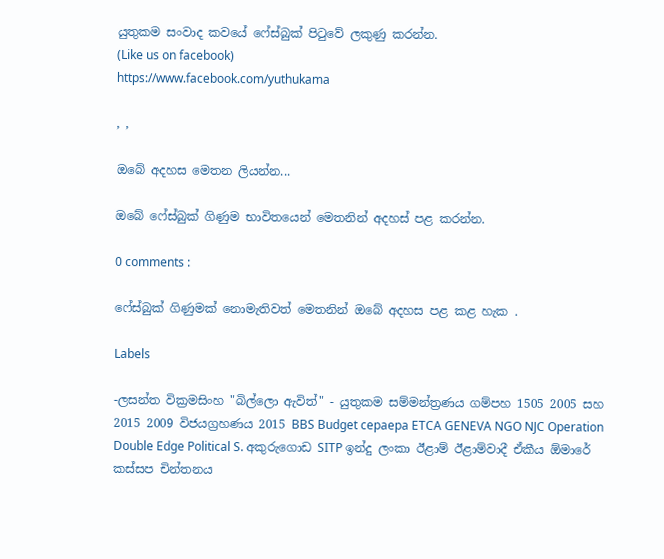යුතුකම සංවාද කවයේ ෆේස්බුක් පිටුවේ ලකුණු කරන්න.
(Like us on facebook)
https://www.facebook.com/yuthukama

, ,

ඔබේ අදහස මෙතන ලියන්න...

ඔබේ ෆේස්බුක් ගිණුම භාවිතයෙන් මෙතනින් අදහස් පළ කරන්න.

0 comments :

ෆේස්බුක් ගිණුමක් නොමැතිවත් මෙතනින් ඔබේ අදහස පළ කළ හැක .

Labels

-ලසන්ත වික්‍රමසිංහ "බිල්ලො ඇවිත්" - යුතුකම සම්මන්ත්‍රණය ගම්පහ 1505 2005 සහ 2015 2009 විජයග්‍රහණය 2015 BBS Budget cepaepa ETCA GENEVA NGO NJC Operation Double Edge Political S. අකුරුගොඩ SITP ඉන්දු ලංකා ඊළාම් ඊළාම්වාදී ඒකීය ඕමාරේ කස්‌සප චින්තනය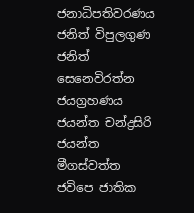ජනාධිපතිවරණය ජනිත් විපුලගුණ ජනිත් සෙනෙවිරත්න ජයග්‍රහණය ජයන්ත චන්ද්‍රසිරි ජයන්ත මීගස්වත්ත ජවිපෙ ජාතික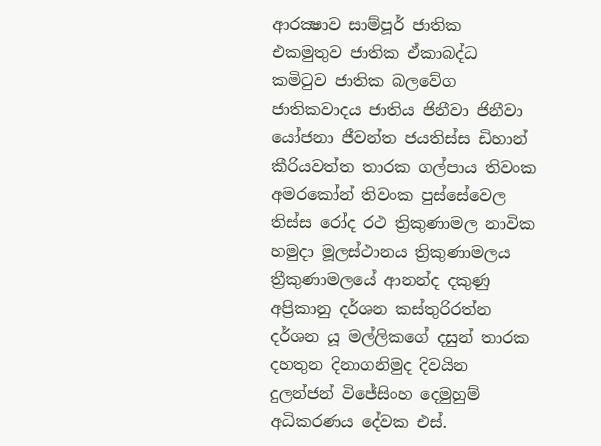ආරක්‍ෂාව සාම්පූර් ජාතික එකමුතුව ජාතික ඒකාබද්ධ කමිටුව ජාතික බලවේග ජාතිකවාදය ජාතිය ජිනීවා ජිනීවා යෝජනා ජීවන්ත ජයතිස්ස ඩිහාන් කීරියවත්ත තාරක ගල්පාය තිවංක අමරකෝන් තිවංක පුස්සේවෙල තිස්‌ස රෝද රථ ත්‍රිකුණාමල නාවික හමුදා මූලස්‌ථානය ත්‍රිකුණාමලය ත්‍රීකුණාමලයේ ආනන්ද දකුණු අප්‍රිකානු දර්ශන කස්තුරිරත්න දර්ශන යූ මල්ලිකගේ දසුන් තාරක දහතුන දිනාගනිමුද දිවයින දුලන්ජන් විජේසිංහ දෙමුහුම් අධිකරණය දේවක එස්.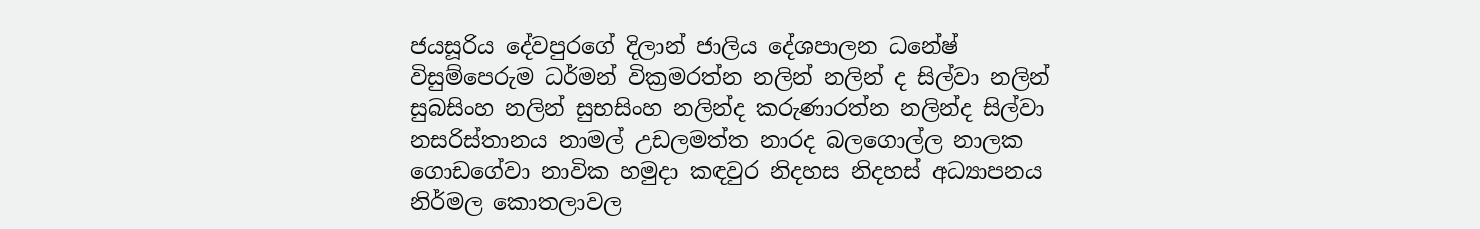ජයසූරිය දේවපුරගේ දිලාන් ජාලිය දේශපාලන ධනේෂ් විසුම්පෙරුම ධර්මන් වික්‍රමරත්න නලින් නලින් ද සිල්වා නලින් සුබසිංහ නලින් සුභසිංහ නලින්ද කරුණාරත්න නලින්ද සිල්වා නසරිස්‌තානය නාමල් උඩලමත්ත නාරද බලගොල්ල නාලක ගොඩගේවා නාවික හමුදා කඳවුර නිදහස නිදහස් අධ්‍යාපනය නිර්මල කොතලාවල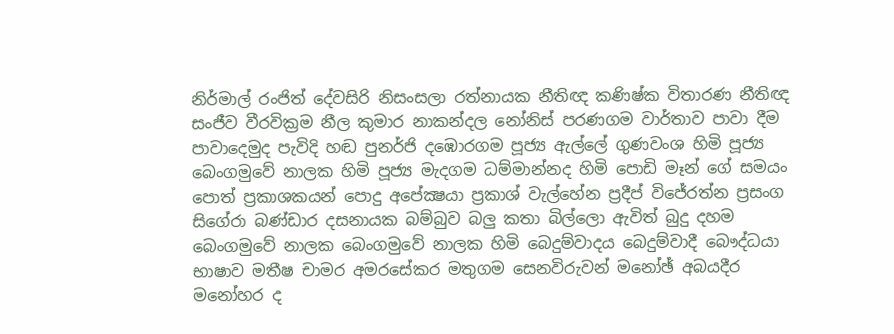නිර්මාල් රංජිත් දේවසිරි නිසංසලා රත්නායක නීතිඥ කණිෂ්ක විතාරණ නීතිඥ සංජීව වීරවික්‍රම නීල කුමාර නාකන්දල නෝනිස් පරණගම වාර්තාව පාවා දීම පාවාදෙමුද පැවිදි හඬ පුනර්ජි දඹොරගම පූජ්‍ය ඇල්ලේ ගුණවංශ හිමි පූජ්‍ය බෙංගමුවේ නාලක හිමි පූජ්‍ය මැදගම ධම්මාන්නද හිමි පොඩි මෑන් ගේ සමයං පොත් ප්‍රකාශකයන් පොදු අපේක්‍ෂයා ප්‍රකාශ් වැල්හේන ප්‍රදීප් විජේරත්න ප්‍රසංග සිගේරා බණ්ඩාර දසනායක බම්බුව බලු කතා බිල්ලො ඇවිත් බුදු දහම බෙංගමුවේ නාලක බෙංගමුවේ නාලක හිමි බෙදුම්වාදය බෙදුම්වාදී බෞද්ධයා භාෂාව මතීෂ චාමර අමරසේකර මතුගම සෙනවිරුවන් මනෝඡ් අබයදීර මනෝහර ද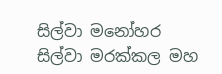සිල්වා මනෝහර සිල්වා මරක්කල මහ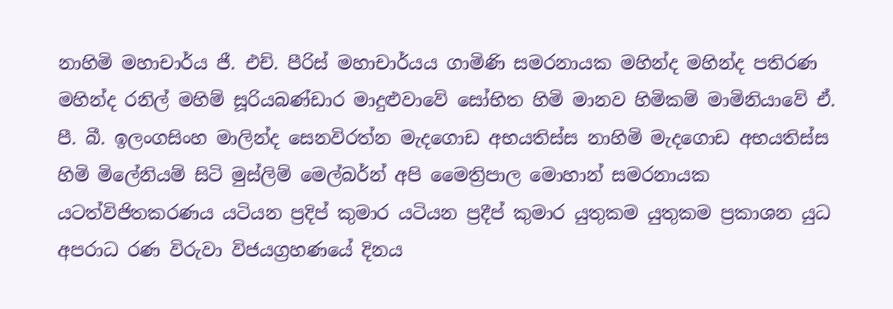නාහිමි මහාචාර්ය ජී. එච්. පීරිස් මහාචාර්යය ගාමිණි සමරනායක මහින්ද මහින්ද පතිරණ මහින්ද රනිල් මහිම් සූරියබණ්ඩාර මාදුළුවාවේ සෝභිත හිමි මානව හිමිකම් මාමිනියාවේ ඒ. පී. බී. ඉලංගසිංහ මාලින්ද සෙනවිරත්න මැදගොඩ අභයතිස්ස නාහිමි මැදගොඩ අභයතිස්ස හිමි මිලේනියම් සිටි මුස්‌ලිම් මෙල්බර්න් අපි මෛත්‍රිපාල මොහාන් සමරනායක යටත්විජිතකරණය යටියන ප්‍රදිප් කුමාර යටියන ප්‍රදීප් කුමාර යුතුකම යුතුකම ප්‍රකාශන යුධ අපරාධ රණ විරුවා විජයග්‍රහණයේ දිනය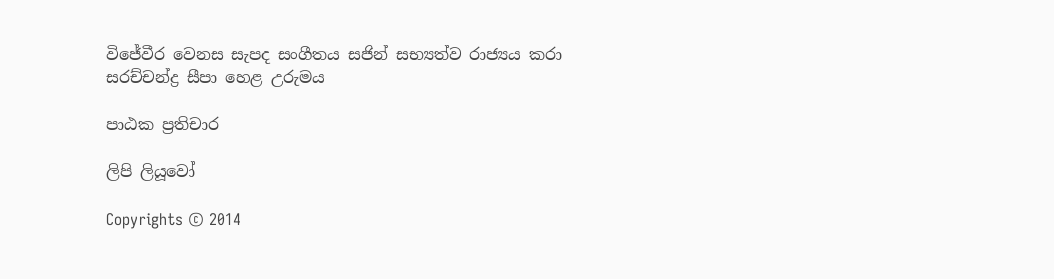විජේවීර වෙනස සැපද සංගීතය සජින් සභ්‍යත්ව රාජ්‍යය කරා සරච්චන්ද්‍ර සීපා හෙළ උරුමය

පාඨක ප්‍රතිචාර

ලිපි ලියූවෝ

Copyrights © 2014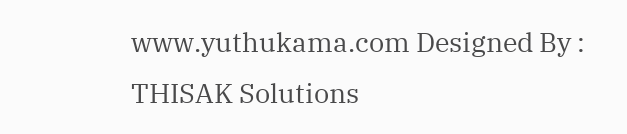www.yuthukama.com Designed By : THISAK Solutions